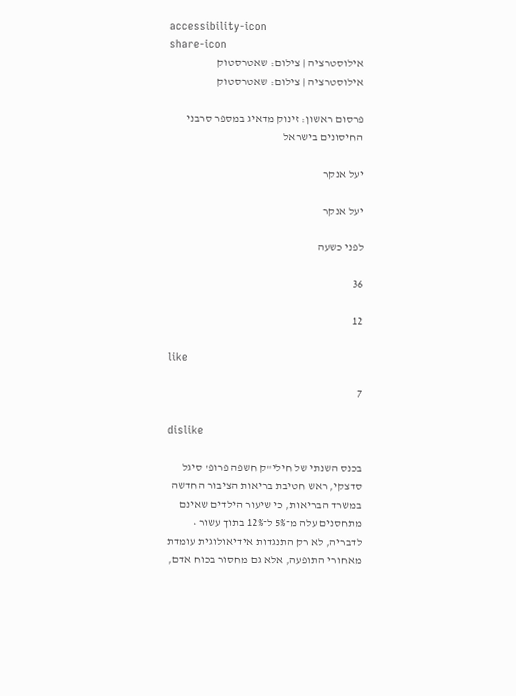accessibility-icon
share-icon
אילוסטרציה | צילום: שאטרסטוק
אילוסטרציה | צילום: שאטרסטוק

פרסום ראשון: זינוק מדאיג במספר סרבני החיסונים בישראל

יעל אנקר

יעל אנקר

לפני כשעה

36

12

like

7

dislike

בכנס השנתי של חילי"ק חשפה פרופ' סיגל סדצקי, ראש חטיבת בריאות הציבור החדשה במשרד הבריאות, כי שיעור הילדים שאינם מתחסנים עלה מ־5% ל־12% בתוך עשור • לדבריה, לא רק התנגדות אידיאולוגית עומדת מאחורי התופעה, אלא גם מחסור בכוח אדם,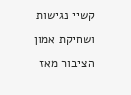קשיי נגישות ושחיקת אמון הציבור מאז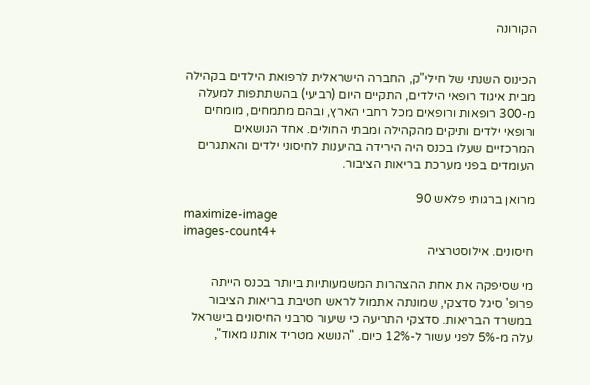הקורונה


הכינוס השנתי של חילי"ק, החברה הישראלית לרפואת הילדים בקהילה מבית איגוד רופאי הילדים, התקיים היום (רביעי) בהשתתפות למעלה מ-300 רופאות ורופאים מכל רחבי הארץ, ובהם מתמחים, מומחים ורופאי ילדים ותיקים מהקהילה ומבתי החולים. אחד הנושאים המרכזיים שעלו בכנס היה הירידה בהיענות לחיסוני ילדים והאתגרים העומדים בפני מערכת בריאות הציבור.

מרואן ברגותי פלאש 90
maximize-image
images-count4+
חיסונים. אילוסטרציה

מי שסיפקה את אחת ההצהרות המשמעותיות ביותר בכנס הייתה פרופ' סיגל סדצקי, שמונתה אתמול לראש חטיבת בריאות הציבור במשרד הבריאות. סדצקי התריעה כי שיעור סרבני החיסונים בישראל עלה מ-5% לפני עשור ל-12% כיום. "הנושא מטריד אותנו מאוד",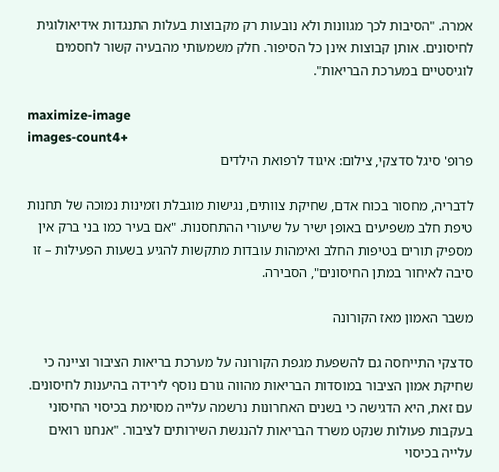אמרה. "הסיבות לכך מגוונות ולא נובעות רק מקבוצות בעלות התנגדות אידיאולוגית לחיסונים. אותן קבוצות אינן כל הסיפור. חלק משמעותי מהבעיה קשור לחסמים לוגיסטיים במערכת הבריאות".

maximize-image
images-count4+
פרופ' סיגל סדצקי, צילום: איגוד לרפואת הילדים

לדבריה, מחסור בכוח אדם, שחיקת צוותים, נגישות מוגבלת וזמינות נמוכה של תחנות טיפת חלב משפיעים באופן ישיר על שיעורי ההתחסנות. "אם בעיר כמו בני ברק אין מספיק תורים בטיפות החלב ואימהות עובדות מתקשות להגיע בשעות הפעילות – זו סיבה לאיחור במתן החיסונים", הסבירה.

משבר האמון מאז הקורונה

סדצקי התייחסה גם להשפעת מגפת הקורונה על מערכת בריאות הציבור וציינה כי שחיקת אמון הציבור במוסדות הבריאות מהווה גורם נוסף לירידה בהיענות לחיסונים. עם זאת, היא הדגישה כי בשנים האחרונות נרשמה עלייה מסוימת בכיסוי החיסוני בעקבות פעולות שנקט משרד הבריאות להנגשת השירותים לציבור. "אנחנו רואים עלייה בכיסוי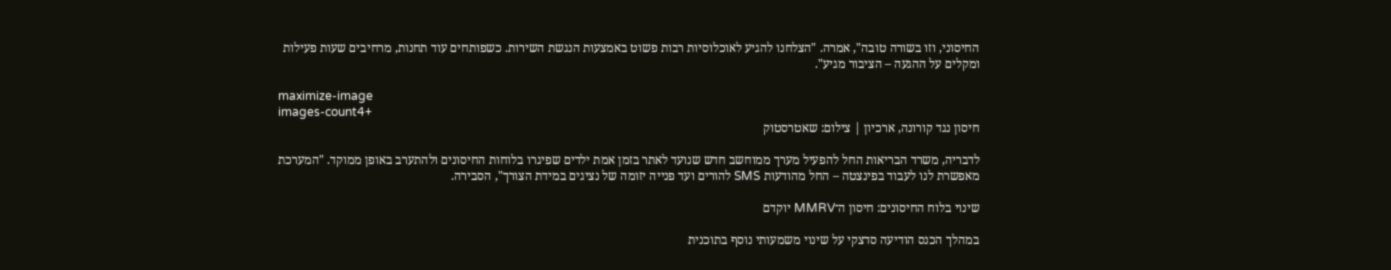החיסוני, וזו בשורה טובה", אמרה. "הצלחנו להגיע לאוכלוסיות רבות פשוט באמצעות הנגשת השירות. כשפותחים עוד תחנות, מרחיבים שעות פעילות ומקלים על ההגעה – הציבור מגיע".

maximize-image
images-count4+
חיסון נגד קורונה, ארכיון | צילום: שאטרסטוק

לדבריה, משרד הבריאות החל להפעיל מערך ממוחשב חדש שנועד לאתר בזמן אמת ילדים שפיגרו בלוחות החיסונים ולהתערב באופן ממוקד. "המערכת מאפשרת לנו לעבוד בפינצטה – החל מהודעות SMS להורים ועד פנייה יזומה של נציגים במידת הצורך", הסבירה.

שינוי בלוח החיסונים: חיסון ה־MMRV יוקדם

במהלך הכנס הודיעה סדצקי על שינוי משמעותי נוסף בתוכנית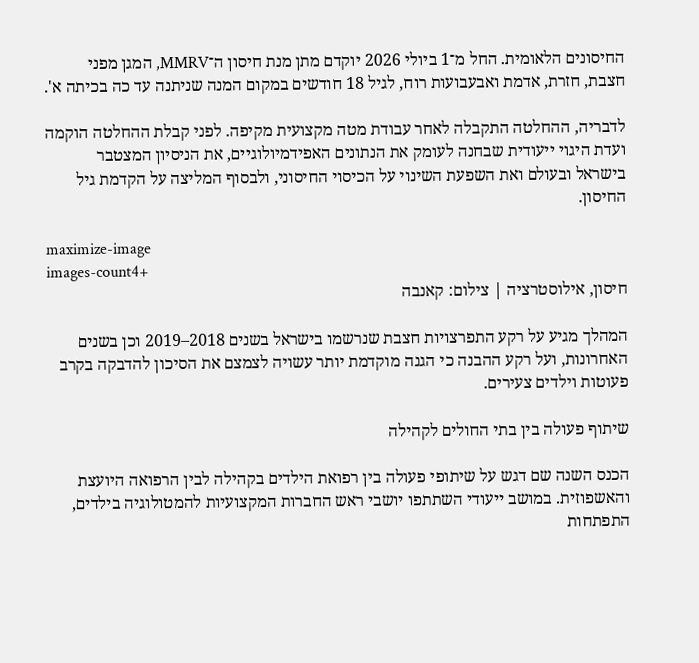החיסונים הלאומית. החל מ־1 ביולי 2026 יוקדם מתן מנת חיסון ה־MMRV, המגן מפני חצבת, חזרת, אדמת ואבעבועות רוח, לגיל 18 חודשים במקום המנה שניתנה עד כה בכיתה א'.

לדבריה, ההחלטה התקבלה לאחר עבודת מטה מקצועית מקיפה. לפני קבלת ההחלטה הוקמה ועדת היגוי ייעודית שבחנה לעומק את הנתונים האפידמיולוגיים, את הניסיון המצטבר בישראל ובעולם ואת השפעת השינוי על הכיסוי החיסוני, ולבסוף המליצה על הקדמת גיל החיסון.

maximize-image
images-count4+
חיסון, אילוסטרציה | צילום: קאנבה

המהלך מגיע על רקע התפרצויות חצבת שנרשמו בישראל בשנים 2018–2019 וכן בשנים האחרונות, ועל רקע ההבנה כי הגנה מוקדמת יותר עשויה לצמצם את הסיכון להדבקה בקרב פעוטות וילדים צעירים.

שיתוף פעולה בין בתי החולים לקהילה

הכנס השנה שם דגש על שיתופי פעולה בין רפואת הילדים בקהילה לבין הרפואה היועצת והאשפוזית. במושב ייעודי השתתפו יושבי ראש החברות המקצועיות להמטולוגיה בילדים, התפתחות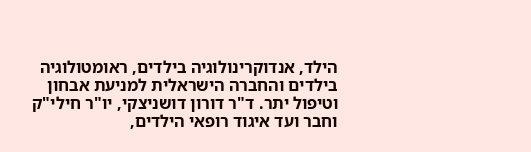הילד, אנדוקרינולוגיה בילדים, ראומטולוגיה בילדים והחברה הישראלית למניעת אבחון וטיפול יתר. ד"ר דורון דושניצקי, יו"ר חילי"ק וחבר ועד איגוד רופאי הילדים,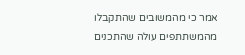אמר כי מהמשובים שהתקבלו מהמשתתפים עולה שהתכנים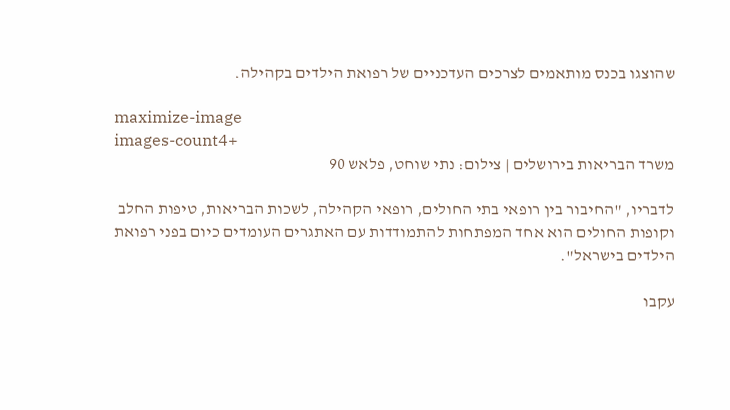שהוצגו בכנס מותאמים לצרכים העדכניים של רפואת הילדים בקהילה.

maximize-image
images-count4+
משרד הבריאות בירושלים | צילום: נתי שוחט, פלאש 90

לדבריו, "החיבור בין רופאי בתי החולים, רופאי הקהילה, לשכות הבריאות, טיפות החלב וקופות החולים הוא אחד המפתחות להתמודדות עם האתגרים העומדים כיום בפני רפואת הילדים בישראל".

עקבו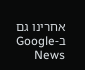אחרינו גם ב-Google News